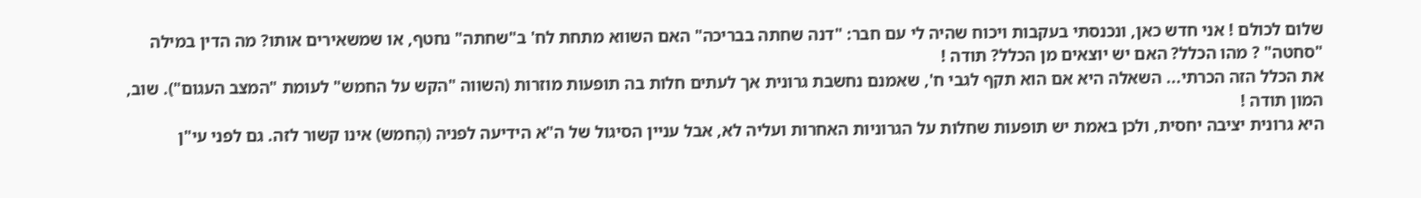שלום לכולם ! אני חדש כאן, ונכנסתי בעקבות ויכוח שהיה לי עם חבר: "דנה שחתה בבריכה" האם השווא מתחת לח' ב"שחתה" נחטף, או שמשאירים אותו? מה הדין במילה "סחטה" ? מהו הכלל? האם יש יוצאים מן הכלל? תודה !
את הכלל הזה הכרתי... השאלה היא אם הוא תקף לגבי ח', שאמנם נחשבת גרונית אך לעתים חלות בה תופעות מוזרות (השווה "הקש על החמש" לעומת "המצב העגום"). שוב, המון תודה !
היא גרונית יציבה יחסית, ולכן באמת יש תופעות שחלות על הגרוניות האחרות ועליה לא, אבל עניין הסיגול של ה"א הידיעה לפניה (הֶחמש) אינו קשור לזה. גם לפני עי"ן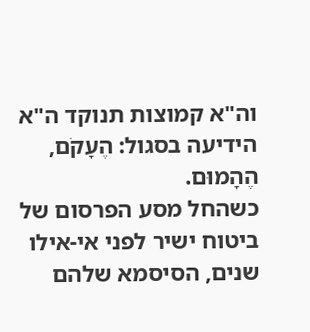וה"א קמוצות תנוקד ה"א הידיעה בסגול: הֶעָקֹם, הֶהָמוּם.
כשהחל מסע הפרסום של ביטוח ישיר לפני אי-אילו שנים, הסיסמא שלהם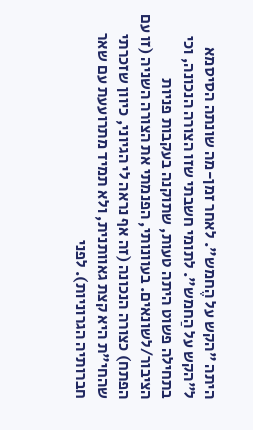היתה "הקש על הֶחמש". לאחר זמן-מה שונתה הסיסמא ל"הקש על הַחמש". לתומי חשבתי שזו הצורה הנכונה, וכי בתחילה פשוט היתה טעות, שתוקנה בעקבות פניות הציבור/לשונאים. בעוונותי, הפנמתי את הצורה השניה (זו עם הפתח) כצורה הנכונה (זה אף נראה לי הגיוני, כיוון שזכרתי שהחי"ת היא קצת גאוותנית, ולא תמיד מתרועעת עם שאר חברותיה הגרוניות). לפני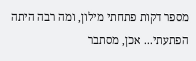מספר דקות פתחתי מילון, ומה רבה היתה הפתעתי... אכן, מסתבר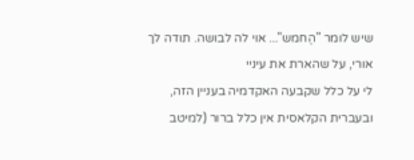שיש לומר "הֶחמש"... אוי לה לבושה. תודה לך אורי, על שהארת את עיניי
לי על כלל שקבעה האקדמיה בעניין הזה, ובעברית הקלאסית אין כלל ברור (למיטב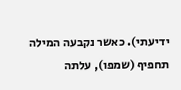ידיעתי). כאשר נקבעה המילה תחפיף (שמפו), עלתה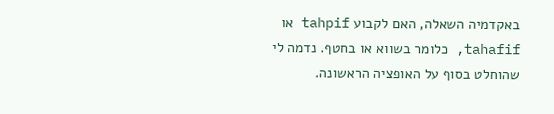באקדמיה השאלה, האם לקבוע tahpif או tahafif, כלומר בשווא או בחטף. נדמה לי שהוחלט בסוף על האופציה הראשונה.